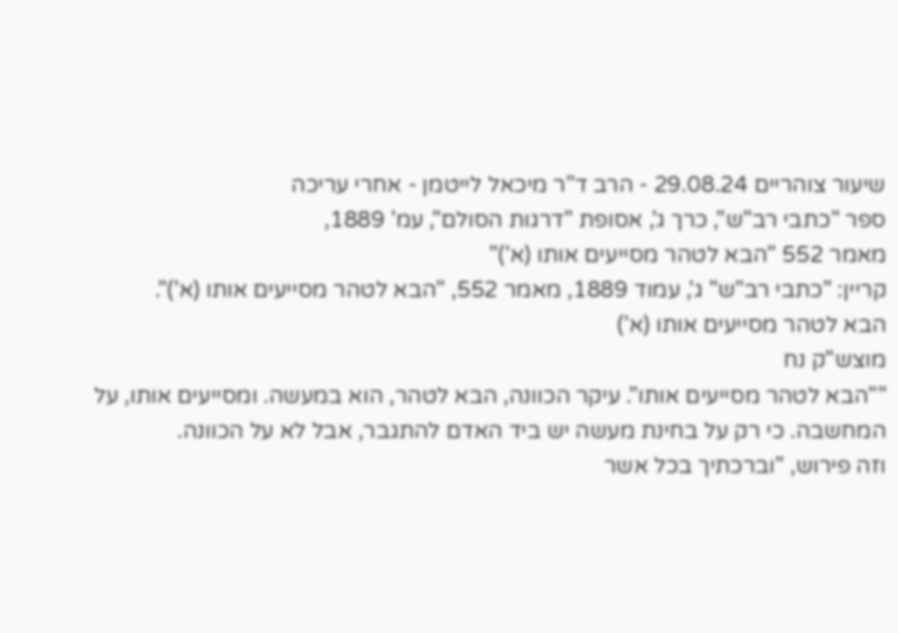שיעור צוהריים 29.08.24 - הרב ד"ר מיכאל לייטמן - אחרי עריכה
ספר "כתבי רב"ש", כרך ג', אסופת "דרגות הסולם", עמ' 1889,
מאמר 552 "הבא לטהר מסייעים אותו (א')"
קריין: "כתבי רב"ש" ג', עמוד 1889, מאמר 552, "הבא לטהר מסייעים אותו (א')".
הבא לטהר מסייעים אותו (א')
מוצש"ק נח
""הבא לטהר מסייעים אותו". עיקר הכוונה, הבא לטהר, הוא במעשה. ומסייעים אותו, על המחשבה. כי רק על בחינת מעשה יש ביד האדם להתגבר, אבל לא על הכוונה.
וזה פירוש, "וברכתיך בכל אשר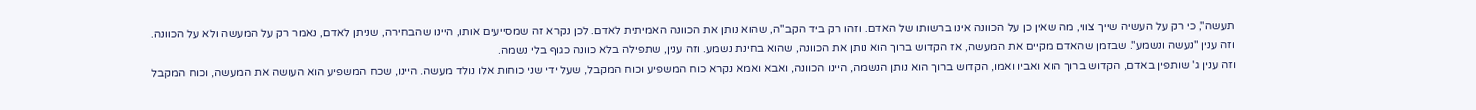תעשה", כי רק על העשיה שייך צווי, מה שאין כן על הכוונה אינו ברשותו של האדם. וזהו רק ביד הקב"ה, שהוא נותן את הכוונה האמיתית לאדם. לכן נקרא זה שמסייעים אותו, היינו שהבחירה, שניתן לאדם, נאמר רק על המעשה ולא על הכוונה.
וזה ענין "נעשה ונשמע". שבזמן שהאדם מקיים את המעשה, אז הקדוש ברוך הוא נותן את הכוונה, שהוא בחינת נשמע. וזה ענין, שתפילה בלא כוונה כגוף בלי נשמה.
וזה ענין ג' שותפין באדם, הקדוש ברוך הוא ואביו ואמו, הקדוש ברוך הוא נותן הנשמה, היינו הכוונה, ואבא ואמא נקרא כוח המשפיע וכוח המקבל, שעל ידי שני כוחות אלו נולד מעשה. היינו, שכח המשפיע הוא העושה את המעשה, וכוח המקבל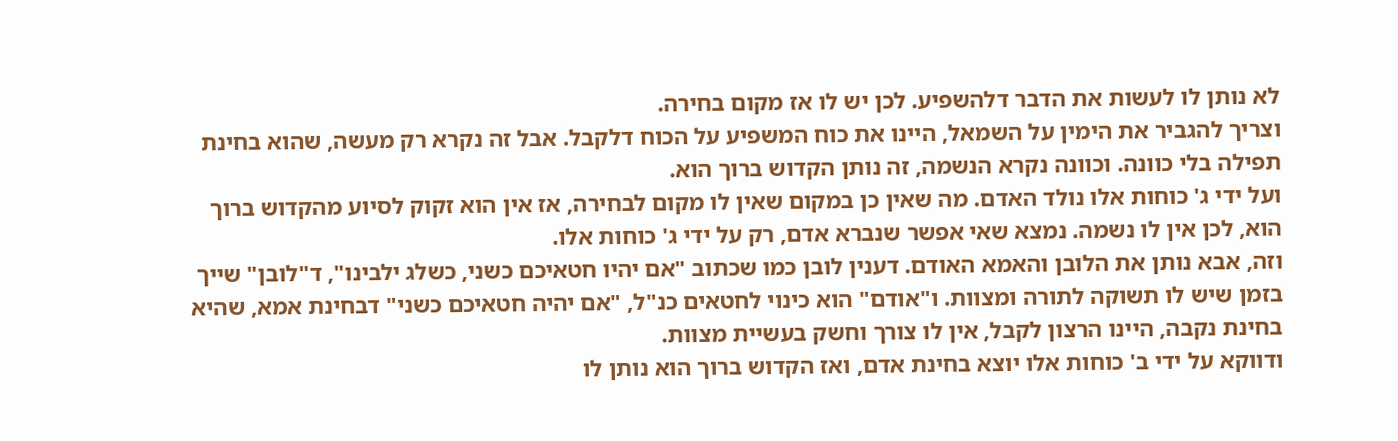לא נותן לו לעשות את הדבר דלהשפיע. לכן יש לו אז מקום בחירה.
וצריך להגביר את הימין על השמאל, היינו את כוח המשפיע על הכוח דלקבל. אבל זה נקרא רק מעשה, שהוא בחינת תפילה בלי כוונה. וכוונה נקרא הנשמה, זה נותן הקדוש ברוך הוא.
ועל ידי ג' כוחות אלו נולד האדם. מה שאין כן במקום שאין לו מקום לבחירה, אז אין הוא זקוק לסיוע מהקדוש ברוך הוא, לכן אין לו נשמה. נמצא שאי אפשר שנברא אדם, רק על ידי ג' כוחות אלו.
וזה, אבא נותן את הלובן והאמא האודם. דענין לובן כמו שכתוב "אם יהיו חטאיכם כשני, כשלג ילבינו", ד"לובן" שייך בזמן שיש לו תשוקה לתורה ומצוות. ו"אודם" הוא כינוי לחטאים כנ"ל, "אם יהיה חטאיכם כשני" דבחינת אמא, שהיא בחינת נקבה, היינו הרצון לקבל, אין לו צורך וחשק בעשיית מצוות.
ודווקא על ידי ב' כוחות אלו יוצא בחינת אדם, ואז הקדוש ברוך הוא נותן לו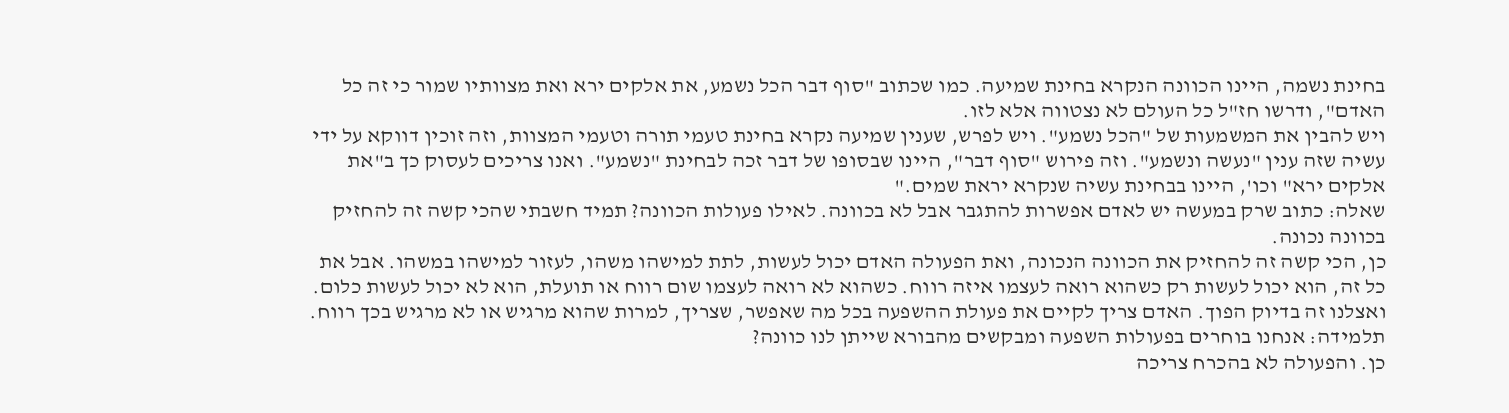בחינת נשמה, היינו הכוונה הנקרא בחינת שמיעה. כמו שכתוב "סוף דבר הכל נשמע, את אלקים ירא ואת מצוותיו שמור כי זה כל האדם", ודרשו חז"ל כל העולם לא נצטווה אלא לזו.
ויש להבין את המשמעות של "הכל נשמע". ויש לפרש, שענין שמיעה נקרא בחינת טעמי תורה וטעמי המצוות, וזה זוכין דווקא על ידי עשיה שזה ענין "נעשה ונשמע". וזה פירוש "סוף דבר", היינו שבסופו של דבר זכה לבחינת "נשמע". ואנו צריכים לעסוק כך ב"את אלקים ירא" וכו', היינו בבחינת עשיה שנקרא יראת שמים."
שאלה: כתוב שרק במעשה יש לאדם אפשרות להתגבר אבל לא בכוונה. לאילו פעולות הכוונה? תמיד חשבתי שהכי קשה זה להחזיק בכוונה נכונה.
כן, הכי קשה זה להחזיק את הכוונה הנכונה, ואת הפעולה האדם יכול לעשות, לתת למישהו משהו, לעזור למישהו במשהו. אבל את כל זה, הוא יכול לעשות רק כשהוא רואה לעצמו איזה רווח. כשהוא לא רואה לעצמו שום רווח או תועלת, הוא לא יכול לעשות כלום. ואצלנו זה בדיוק הפוך. האדם צריך לקיים את פעולת ההשפעה בכל מה שאפשר, שצריך, למרות שהוא מרגיש או לא מרגיש בכך רווח.
תלמידה: אנחנו בוחרים בפעולות השפעה ומבקשים מהבורא שייתן לנו כוונה?
כן. והפעולה לא בהכרח צריכה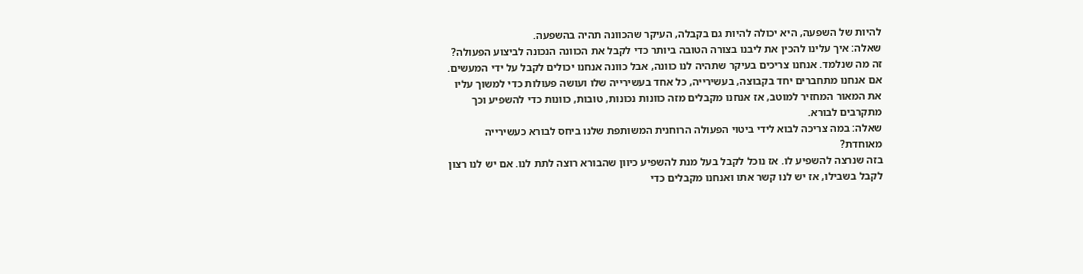להיות של השפעה, היא יכולה להיות גם בקבלה, העיקר שהכוונה תהיה בהשפעה.
שאלה: איך עלינו להכין את ליבנו בצורה הטובה ביותר כדי לקבל את הכוונה הנכונה לביצוע הפעולה?
זה מה שנלמד. אנחנו צריכים בעיקר שתהיה לנו כוונה, אבל כוונה אנחנו יכולים לקבל על ידי המעשים. אם אנחנו מתחברים יחד בקבוצה, בעשירייה, כל אחד בעשירייה שלו ועושה פעולות כדי למשוך עליו את המאור המחזיר למוטב, אז אנחנו מקבלים מזה כוונות נכונות, טובות, כוונות כדי להשפיע וכך מתקרבים לבורא.
שאלה: במה צריכה לבוא לידי ביטוי הפעולה הרוחנית המשותפת שלנו ביחס לבורא כעשירייה מאוחדת?
בזה שנרצה להשפיע לו. אז נוכל לקבל בעל מנת להשפיע כיוון שהבורא רוצה לתת לנו. אם יש לנו רצון לקבל בשבילו, אז יש לנו קשר אתו ואנחנו מקבלים כדי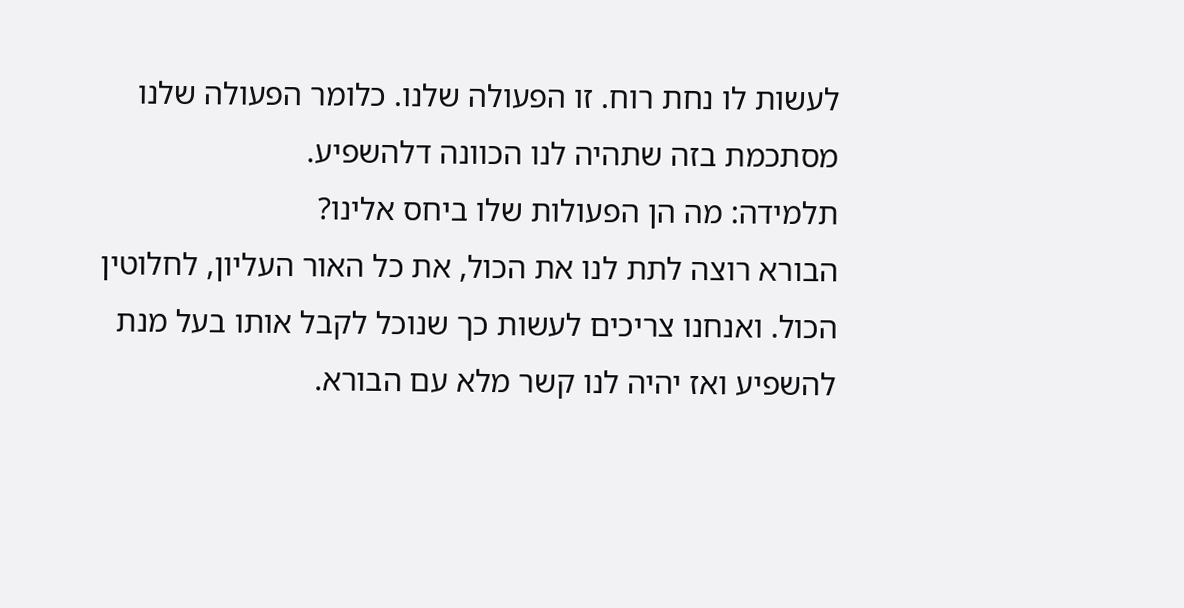לעשות לו נחת רוח. זו הפעולה שלנו. כלומר הפעולה שלנו מסתכמת בזה שתהיה לנו הכוונה דלהשפיע.
תלמידה: מה הן הפעולות שלו ביחס אלינו?
הבורא רוצה לתת לנו את הכול, את כל האור העליון, לחלוטין הכול. ואנחנו צריכים לעשות כך שנוכל לקבל אותו בעל מנת להשפיע ואז יהיה לנו קשר מלא עם הבורא.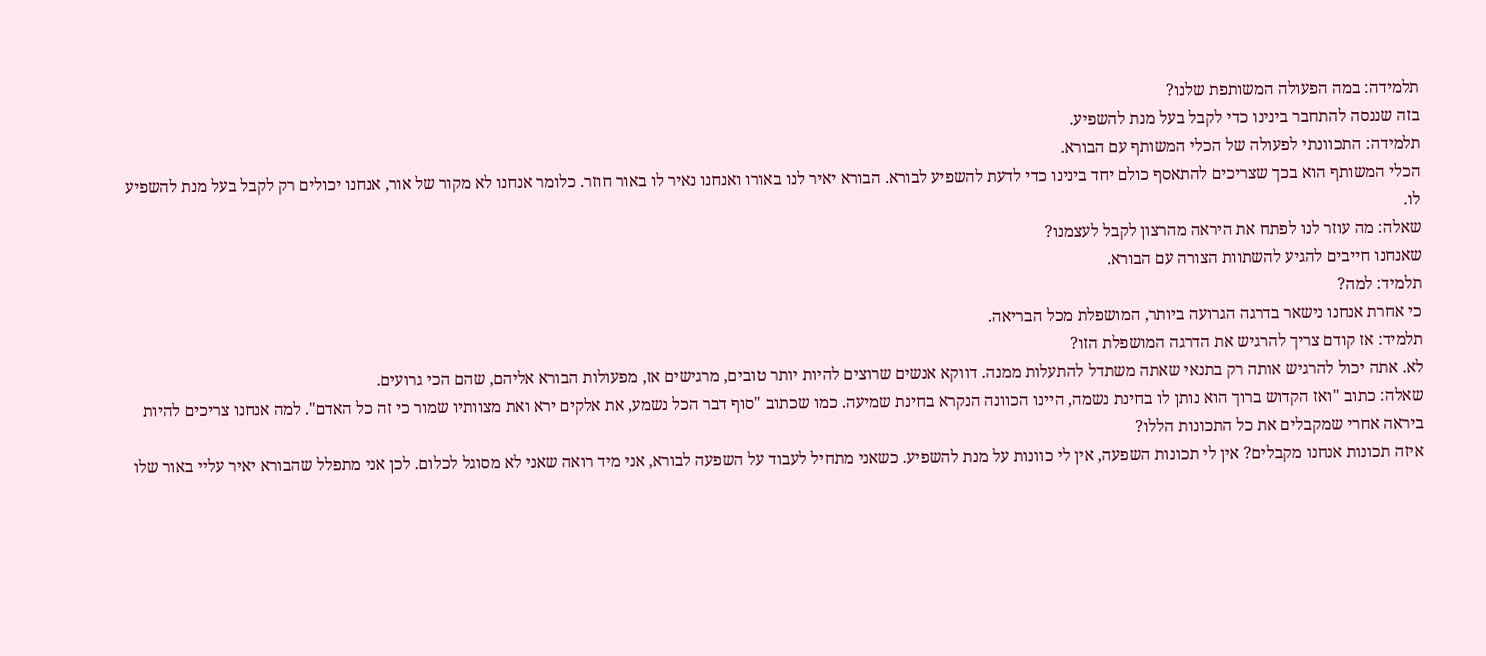תלמידה: במה הפעולה המשותפת שלנו?
בזה שננסה להתחבר בינינו כדי לקבל בעל מנת להשפיע.
תלמידה: התכוונתי לפעולה של הכלי המשותף עם הבורא.
הכלי המשותף הוא בכך שצריכים להתאסף כולם יחד בינינו כדי לדעת להשפיע לבורא. הבורא יאיר לנו באורו ואנחנו נאיר לו באור חוזר. כלומר אנחנו לא מקור של אור, אנחנו יכולים רק לקבל בעל מנת להשפיע לו.
שאלה: מה עוזר לנו לפתח את היראה מהרצון לקבל לעצמנו?
שאנחנו חייבים להגיע להשתוות הצורה עם הבורא.
תלמיד: למה?
כי אחרת אנחנו נישאר בדרגה הגרועה ביותר, המושפלת מכל הבריאה.
תלמיד: אז קודם צריך להרגיש את הדרגה המושפלת הזו?
לא. אתה יכול להרגיש אותה רק בתנאי שאתה משתדל להתעלות ממנה. דווקא אנשים שרוצים להיות יותר טובים, מרגישים אז, מפעולות הבורא אליהם, שהם הכי גרועים.
שאלה: כתוב "ואז הקדוש ברוך הוא נותן לו בחינת נשמה, היינו הכוונה הנקרא בחינת שמיעה. כמו שכתוב "סוף דבר הכל נשמע, את אלקים ירא ואת מצוותיו שמור כי זה כל האדם". למה אנחנו צריכים להיות ביראה אחרי שמקבלים את כל התכונות הללו?
איזה תכונות אנחנו מקבלים? אין לי תכונות השפעה, אין לי כוונות על מנת להשפיע. כשאני מתחיל לעבוד על השפעה לבורא, אני מיד רואה שאני לא מסוגל לכלום. לכן אני מתפלל שהבורא יאיר עליי באור שלו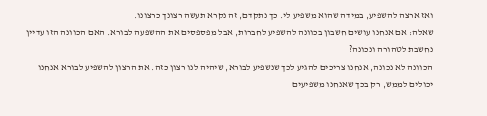ואז ארצה להשפיע, במידה שהוא משפיע לי. כך נתקדם, זה נקרא תעשה רצונך כרצונו.
שאלה: אם אנחנו עושים חשבון בכוונה להשפיע לחברות, אבל מפספסים את ההשפעה לבורא. האם הכוונה הזו עדיין נחשבת לטהורה ונכונה?
הכוונה לא נכונה, אנחנו צריכים להגיע לכך שנשפיע לבורא, שיהיה לנו רצון כזה. את הרצון להשפיע לבורא אנחנו יכולים לממש, רק בכך שאנחנו משפיעים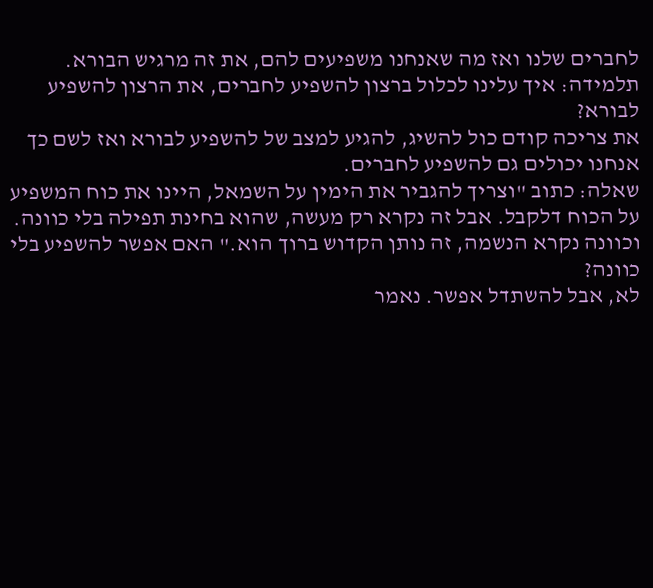לחברים שלנו ואז מה שאנחנו משפיעים להם, את זה מרגיש הבורא.
תלמידה: איך עלינו לכלול ברצון להשפיע לחברים, את הרצון להשפיע לבורא?
את צריכה קודם כול להשיג, להגיע למצב של להשפיע לבורא ואז לשם כך אנחנו יכולים גם להשפיע לחברים.
שאלה: כתוב "וצריך להגביר את הימין על השמאל, היינו את כוח המשפיע על הכוח דלקבל. אבל זה נקרא רק מעשה, שהוא בחינת תפילה בלי כוונה. וכוונה נקרא הנשמה, זה נותן הקדוש ברוך הוא." האם אפשר להשפיע בלי כוונה?
לא, אבל להשתדל אפשר. נאמר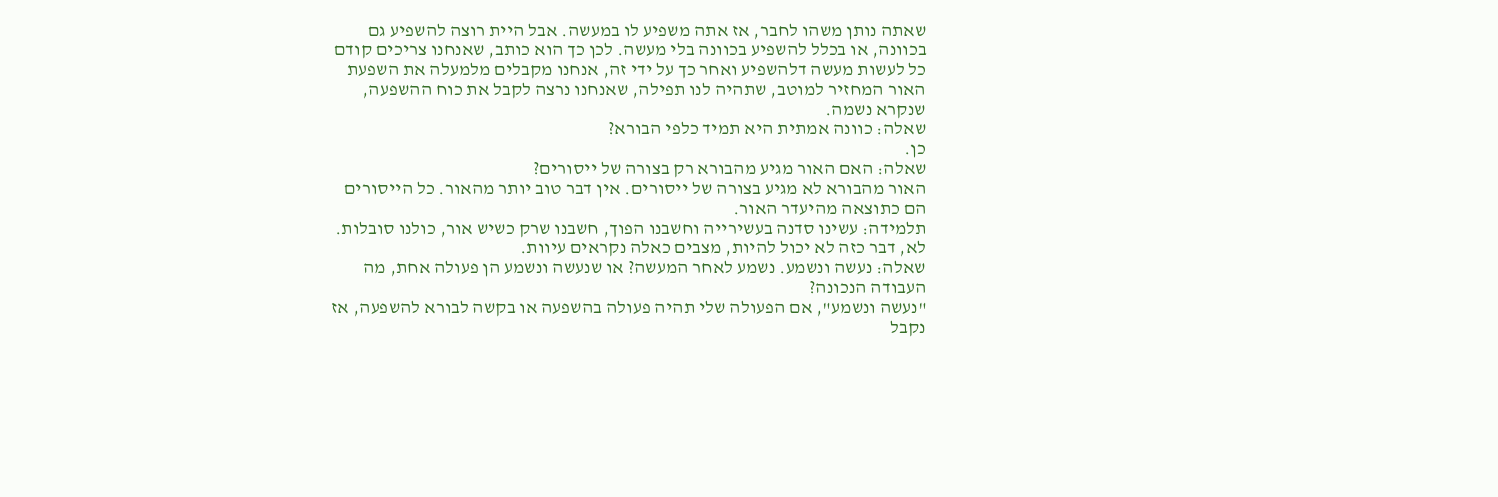שאתה נותן משהו לחבר, אז אתה משפיע לו במעשה. אבל היית רוצה להשפיע גם בכוונה, או בכלל להשפיע בכוונה בלי מעשה. לכן כך הוא כותב, שאנחנו צריכים קודם כל לעשות מעשה דלהשפיע ואחר כך על ידי זה, אנחנו מקבלים מלמעלה את השפעת האור המחזיר למוטב, שתהיה לנו תפילה, שאנחנו נרצה לקבל את כוח ההשפעה, שנקרא נשמה.
שאלה: כוונה אמתית היא תמיד כלפי הבורא?
כן.
שאלה: האם האור מגיע מהבורא רק בצורה של ייסורים?
האור מהבורא לא מגיע בצורה של ייסורים. אין דבר טוב יותר מהאור. כל הייסורים הם כתוצאה מהיעדר האור.
תלמידה: עשינו סדנה בעשירייה וחשבנו הפוך, חשבנו שרק כשיש אור, כולנו סובלות.
לא, דבר כזה לא יכול להיות, מצבים כאלה נקראים עיוות.
שאלה: נעשה ונשמע. נשמע לאחר המעשה? או שנעשה ונשמע הן פעולה אחת, מה העבודה הנכונה?
"נעשה ונשמע", אם הפעולה שלי תהיה פעולה בהשפעה או בקשה לבורא להשפעה, אז נקבל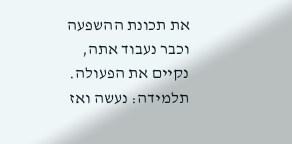את תכונת ההשפעה וכבר נעבוד אתה, נקיים את הפעולה.
תלמידה: נעשה ואז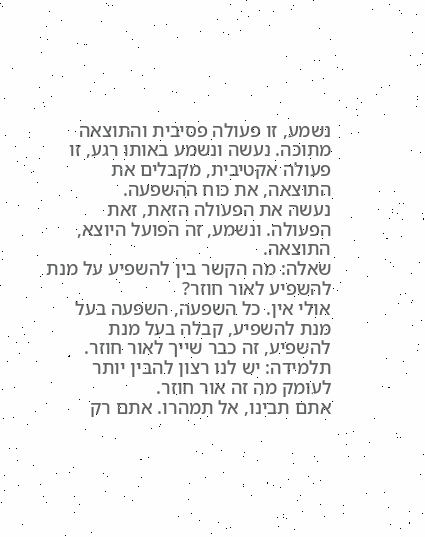נשמע, זו פעולה פסיבית והתוצאה מתוכה. נעשה ונשמע באותו רגע, זו פעולה אקטיבית, מקבלים את התוצאה, את כוח ההשפעה.
נעשה את הפעולה הזאת, זאת הפעולה. ונשמע, זה הפועל היוצא, התוצאה.
שאלה: מה הקשר בין להשפיע על מנת להשפיע לאור חוזר?
אולי אין. כל השפעה, השפעה בעל מנת להשפיע, קבלה בעל מנת להשפיע, זה כבר שייך לאור חוזר.
תלמידה: יש לנו רצון להבין יותר לעומק מה זה אור חוזר.
אתם תבינו, אל תמהרו. אתם רק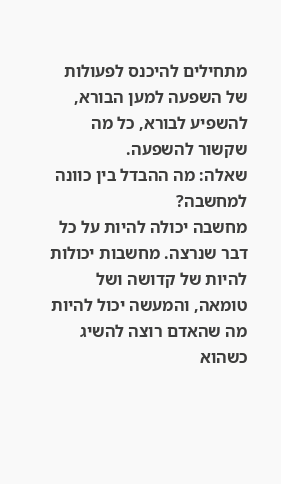מתחילים להיכנס לפעולות של השפעה למען הבורא, להשפיע לבורא, כל מה שקשור להשפעה.
שאלה: מה ההבדל בין כוונה למחשבה?
מחשבה יכולה להיות על כל דבר שנרצה. מחשבות יכולות להיות של קדושה ושל טומאה, והמעשה יכול להיות מה שהאדם רוצה להשיג כשהוא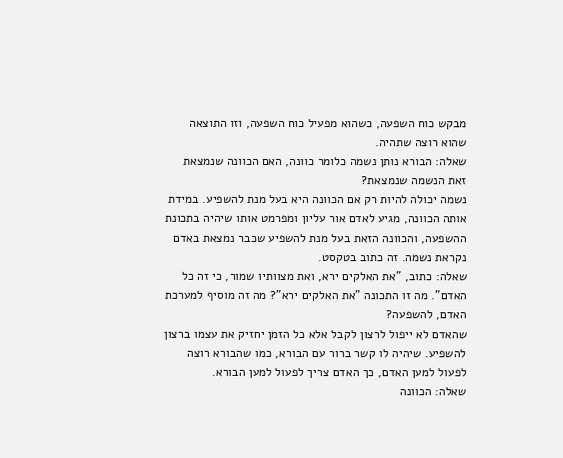מבקש כוח השפעה, כשהוא מפעיל כוח השפעה, וזו התוצאה שהוא רוצה שתהיה.
שאלה: הבורא נותן נשמה כלומר כוונה, האם הכוונה שנמצאת זאת הנשמה שנמצאת?
נשמה יכולה להיות רק אם הכוונה היא בעל מנת להשפיע. במידת אותה הכוונה, מגיע לאדם אור עליון ומפרמט אותו שיהיה בתכונת ההשפעה, והכוונה הזאת בעל מנת להשפיע שכבר נמצאת באדם נקראת נשמה. זה כתוב בטקסט.
שאלה: כתוב, "את האלקים ירא, ואת מצוותיו שמור, כי זה כל האדם". מה זו התכונה "את האלקים ירא"? מה זה מוסיף למערכת האדם, להשפעה?
שהאדם לא ייפול לרצון לקבל אלא כל הזמן יחזיק את עצמו ברצון להשפיע. שיהיה לו קשר ברור עם הבורא, כמו שהבורא רוצה לפעול למען האדם, כך האדם צריך לפעול למען הבורא.
שאלה: הכוונה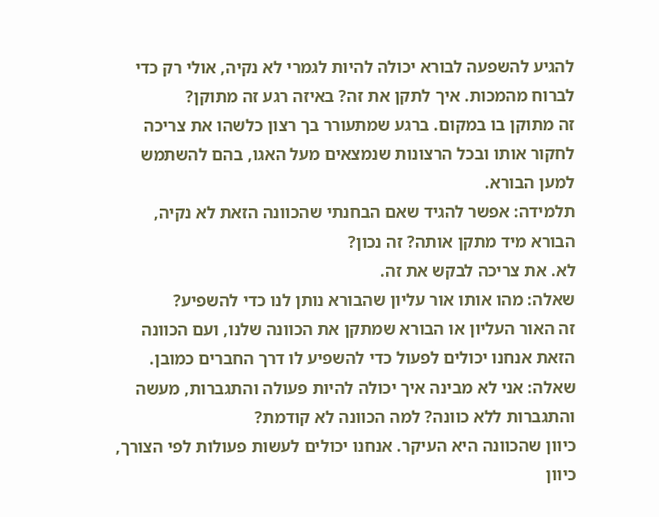להגיע להשפעה לבורא יכולה להיות לגמרי לא נקיה, אולי רק כדי לברוח מהמכות. איך לתקן את זה? באיזה רגע זה מתוקן?
זה מתוקן בו במקום. ברגע שמתעורר בך רצון כלשהו את צריכה לחקור אותו ובכל הרצונות שנמצאים מעל האגו, בהם להשתמש למען הבורא.
תלמידה: אפשר להגיד שאם הבחנתי שהכוונה הזאת לא נקיה, הבורא מיד מתקן אותה? זה נכון?
לא. את צריכה לבקש את זה.
שאלה: מהו אותו אור עליון שהבורא נותן לנו כדי להשפיע?
זה האור העליון או הבורא שמתקן את הכוונה שלנו, ועם הכוונה הזאת אנחנו יכולים לפעול כדי להשפיע לו דרך החברים כמובן.
שאלה: אני לא מבינה איך יכולה להיות פעולה והתגברות, מעשה והתגברות ללא כוונה? למה הכוונה לא קודמת?
כיוון שהכוונה היא העיקר. אנחנו יכולים לעשות פעולות לפי הצורך, כיוון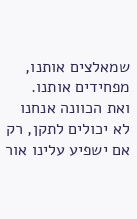שמאלצים אותנו, מפחידים אותנו. ואת הכוונה אנחנו לא יכולים לתקן, רק אם ישפיע עלינו אור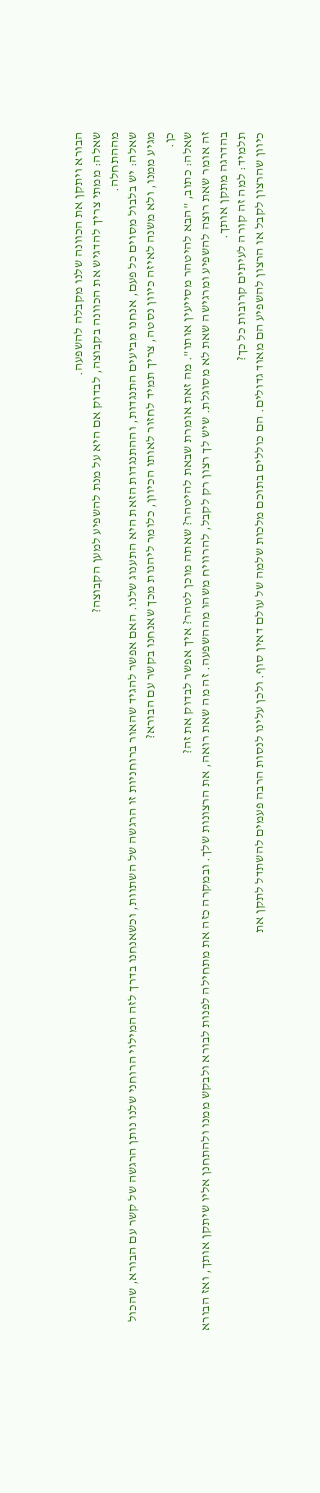הבורא ויתקן את הכוונה שלנו מקבלה להשפעה.
שאלה: ממתי צריך להדגיש את הכוונה בקבוצה, לבדוק אם היא על מנת להשפיע למען הקבוצה?
מההתחלה.
שאלה: יש בלבול מסוים כל פעם, אנחנו מביעים התנגדות, וההתנגדות הזאת היא התענוג שלנו. האם אפשר להגיד שהאור ברוחניות זו הרגשה של השתוות, וכשאנחנו בדרך לזה המילוי הרוחני שלנו נותן הרגשה של קשר עם הבורא, שהכול מגיע ממנו, ולא משנה לאיזה כיוון נסטה, צריך תמיד לחזור לאותו הכיוון, כלומר ליהנות מכך שאנחנו בקשר עם הבורא?
כן.
שאלה: כתוב, "הבא להיטהר מסייעין אותו". מה זאת אומרת שבאת להיטהר? שאתה מוכן לטהר? איך אפשר לבדוק את זה?
זה אומר שאת רוצה להשפיע ומרגישה שאת לא מסוגלת. שיש לך רצון רק לקבל, להרוויח משהו מההשפעה. זה מה שאת רואה, את הרצונות שלך. ובמקרה כזה את מתחילה לפנות לבורא ולבקש ממנו ולהתחנן אליו שיתקן אותך, ואז הבורא בהדרגה מתקן אותך.
תלמיד: למה זה קורה לעיתים קרובות כל כך?
כיוון שהרצון לקבל או הרצון להשפיע הם מאוד גדולים. הם כוללים בתוכם מלכות שלמה של עולם דאין סוף. ולכן עלינו לנסות הרבה פעמים להשתדל לתקן את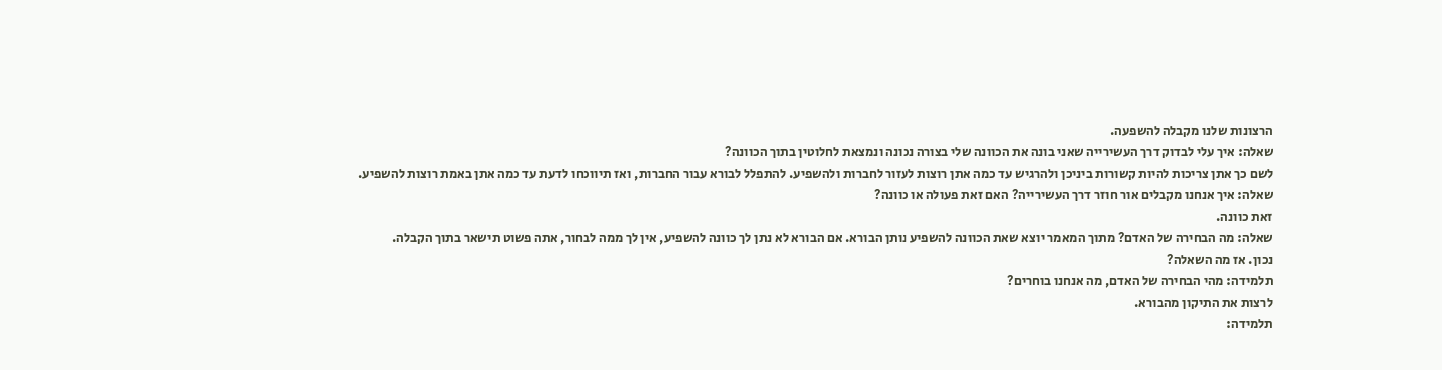הרצונות שלנו מקבלה להשפעה.
שאלה: איך עלי לבדוק דרך העשירייה שאני בונה את הכוונה שלי בצורה נכונה ונמצאת לחלוטין בתוך הכוונה?
לשם כך אתן צריכות להיות קשורות ביניכן ולהרגיש עד כמה אתן רוצות לעזור לחברות ולהשפיע. להתפלל לבורא עבור החברות, ואז תיווכחו לדעת עד כמה אתן באמת רוצות להשפיע.
שאלה: איך אנחנו מקבלים אור חוזר דרך העשירייה? האם זאת פעולה או כוונה?
זאת כוונה.
שאלה: מה הבחירה של האדם? מתוך המאמר יוצא שאת הכוונה להשפיע נותן הבורא. אם הבורא לא נתן לך כוונה להשפיע, אין לך ממה לבחור, אתה פשוט תישאר בתוך הקבלה.
נכון. אז מה השאלה?
תלמידה: מהי הבחירה של האדם, מה אנחנו בוחרים?
לרצות את התיקון מהבורא.
תלמידה: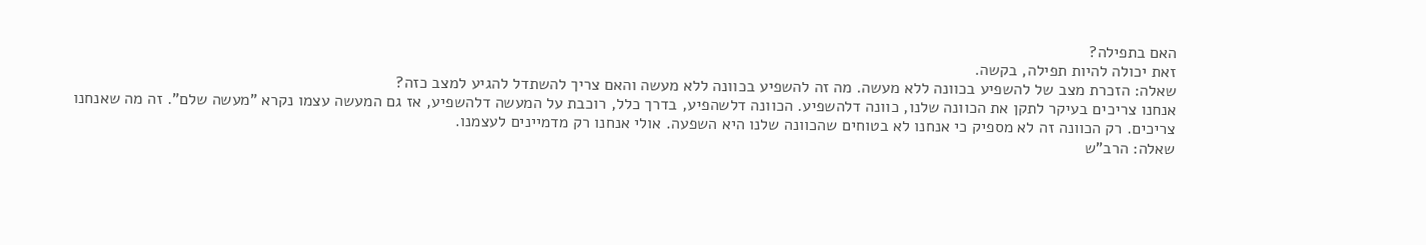האם בתפילה?
זאת יכולה להיות תפילה, בקשה.
שאלה: הזכרת מצב של להשפיע בכוונה ללא מעשה. מה זה להשפיע בכוונה ללא מעשה והאם צריך להשתדל להגיע למצב כזה?
אנחנו צריכים בעיקר לתקן את הכוונה שלנו, כוונה דלהשפיע. הכוונה דלשהפיע, בדרך כלל, רוכבת על המעשה דלהשפיע, אז גם המעשה עצמו נקרא "מעשה שלם". זה מה שאנחנו צריכים. רק הכוונה זה לא מספיק כי אנחנו לא בטוחים שהכוונה שלנו היא השפעה. אולי אנחנו רק מדמיינים לעצמנו.
שאלה: הרב"ש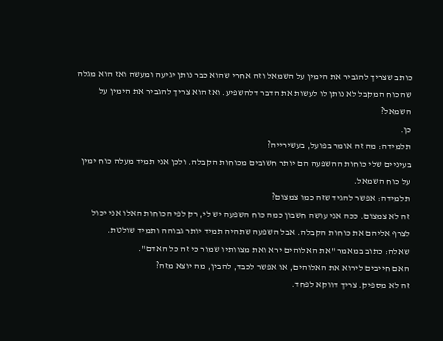כותב שצריך להגביר את הימין על השמאל וזה אחרי שהוא כבר נותן יגיעה ומעשה ואז הוא מגלה שהכוח המקבל לא נותן לו לעשות את הדבר דלהשפיע. ואז הוא צריך להגביר את הימין על השמאל?
כן.
תלמידה: מה זה אומר בפועל, בעשירייה?
בעיניים שלי כוחות ההשפעה הם יותר חשובים מכוחות הקבלה. ולכן אני תמיד מעלה כוח ימין על כוח השמאל.
תלמידה: אפשר להגיד שזה כמו צמצום?
זה לא צמצום. ככה אני עושה חשבון כמה כוח השפעה יש לי, רק לפי הכוחות האלו אני יכול לצרף אליהם את כוחות הקבלה. אבל השפעה שתהיה תמיד יותר גבוהה ותמיד שולטת.
שאלה: כתוב במאמר "את האלוהים ירא ואת מצוותיו שמור כי זה כל האדם".
האם חייבים לירוא את האלוהים, או אפשר לכבד, להבין, מה יוצא מזה?
זה לא מספיק. צריך דווקא לפחד.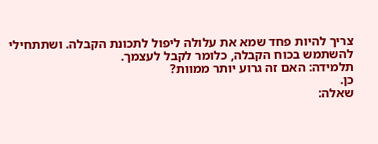צריך להיות פחד שמא את עלולה ליפול לתכונת הקבלה. ושתתחילי להשתמש בכוח הקבלה, כלומר לקבל לעצמך.
תלמידה: האם זה גרוע יותר ממוות?
כן.
שאלה: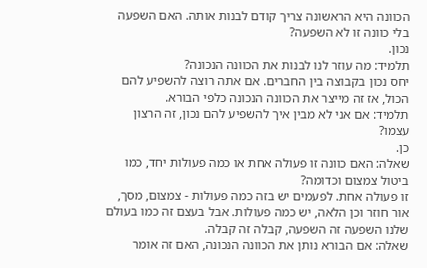הכוונה היא הראשונה צריך קודם לבנות אותה. האם השפעה בלי כוונה זו לא השפעה?
נכון.
תלמיד: מה עוזר לנו לבנות את הכוונה הנכונה?
יחס נכון בקבוצה בין החברים. אם אתה רוצה להשפיע להם הכול, אז זה מייצר את הכוונה הנכונה כלפי הבורא.
תלמיד: אם אני לא מבין איך להשפיע להם נכון, זה הרצון עצמו?
כן.
שאלה: האם כוונה זו פעולה אחת או כמה פעולות יחד, כמו ביטול צמצום וכדומה?
זו פעולה אחת. לפעמים יש בזה כמה פעולות - צמצום, מסך, אור חוזר וכן הלאה, יש כמה פעולות. אבל בעצם זה כמו בעולם שלנו השפעה זה השפעה, קבלה זה קבלה.
שאלה: אם הבורא נותן את הכוונה הנכונה, האם זה אומר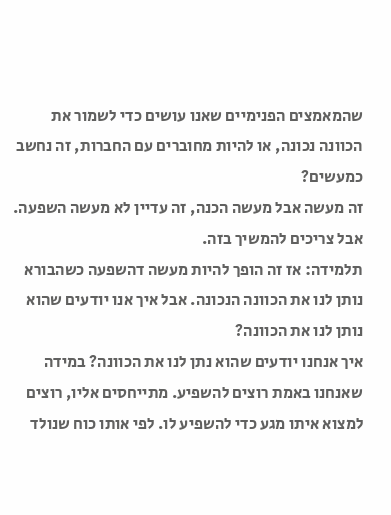שהמאמצים הפנימיים שאנו עושים כדי לשמור את הכוונה נכונה, או להיות מחוברים עם החברות, זה נחשב כמעשים?
זה מעשה אבל מעשה הכנה, זה עדיין לא מעשה השפעה. אבל צריכים להמשיך בזה.
תלמידה: אז זה הופך להיות מעשה דהשפעה כשהבורא נותן לנו את הכוונה הנכונה. אבל איך אנו יודעים שהוא נותן לנו את הכוונה?
איך אנחנו יודעים שהוא נתן לנו את הכוונה? במידה שאנחנו באמת רוצים להשפיע. מתייחסים אליו, רוצים למצוא איתו מגע כדי להשפיע לו. לפי אותו כוח שנולד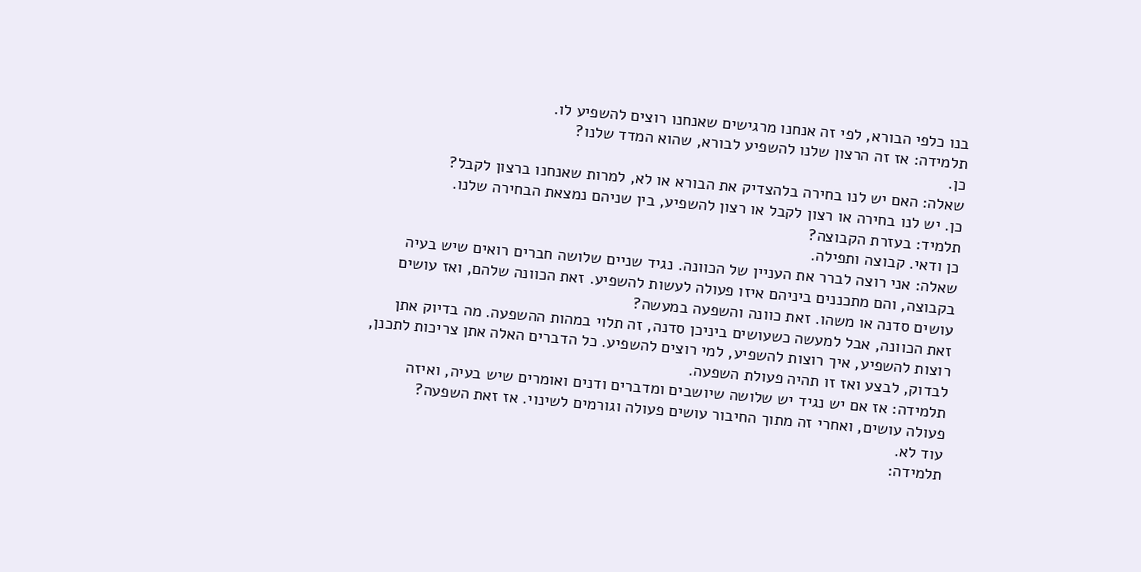בנו כלפי הבורא, לפי זה אנחנו מרגישים שאנחנו רוצים להשפיע לו.
תלמידה: אז זה הרצון שלנו להשפיע לבורא, שהוא המדד שלנו?
כן.
שאלה: האם יש לנו בחירה בלהצדיק את הבורא או לא, למרות שאנחנו ברצון לקבל?
כן. יש לנו בחירה או רצון לקבל או רצון להשפיע, בין שניהם נמצאת הבחירה שלנו.
תלמיד: בעזרת הקבוצה?
כן ודאי. קבוצה ותפילה.
שאלה: אני רוצה לברר את העניין של הכוונה. נגיד שניים שלושה חברים רואים שיש בעיה בקבוצה, והם מתכננים ביניהם איזו פעולה לעשות להשפיע. זאת הכוונה שלהם, ואז עושים עושים סדנה או משהו. זאת כוונה והשפעה במעשה?
זאת הכוונה, אבל למעשה כשעושים ביניכן סדנה, זה תלוי במהות ההשפעה. מה בדיוק אתן רוצות להשפיע, איך רוצות להשפיע, למי רוצים להשפיע. כל הדברים האלה אתן צריכות לתכנן, לבדוק, לבצע ואז זו תהיה פעולת השפעה.
תלמידה: אז אם יש נגיד יש שלושה שיושבים ומדברים ודנים ואומרים שיש בעיה, ואיזה פעולה עושים, ואחרי זה מתוך החיבור עושים פעולה וגורמים לשינוי. אז זאת השפעה?
עוד לא.
תלמידה: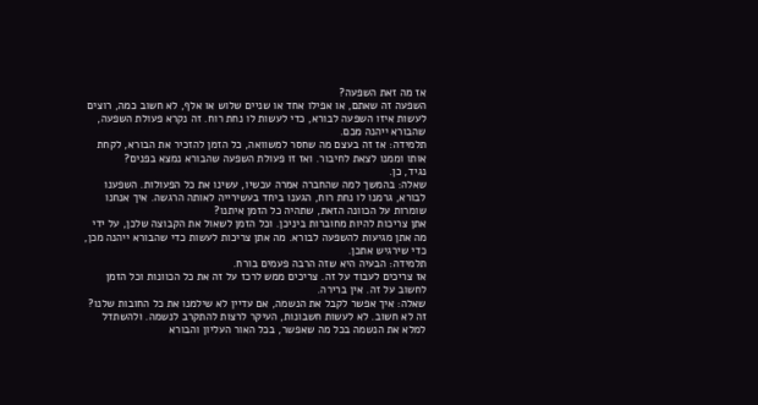אז מה זאת השפעה?
השפעה זה שאתם, או אפילו אחד או שניים שלוש או אלף, לא חשוב כמה, רוצים לעשות איזו השפעה לבורא, כדי לעשות לו נחת רוח. זה נקרא פעולת השפעה, שהבורא ייהנה מכם.
תלמידה: אז זה בעצם מה שחסר למשוואה, כל הזמן להזכיר את הבורא, לקחת אותו וממנו לצאת לחיבור. ואז זו פעולת השפעה שהבורא נמצא בפנים?
נגיד, כן.
שאלה: בהמשך למה שהחברה אמרה עכשיו, עשינו את כל הפעולות. השפענו לבורא, גרמנו לו נחת רוח, הגענו ביחד בעשירייה לאותה הרגשה. איך אנחנו שומרות על הכוונה הזאת, שתהיה כל הזמן איתנו?
אתן צריכות להיות מחוברות ביניכן. וכל הזמן לשאול את הקבוצה שלכן, על ידי מה אתן מגיעות להשפעה לבורא. מה אתן צריכות לעשות כדי שהבורא ייהנה מכן, כדי שירגיש אתכן.
תלמידה: הבעיה היא שזה הרבה פעמים בורח.
אז צריכים לעבוד על זה. צריכים ממש לרכז על זה את כל הכוונות וכל הזמן לחשוב על זה. אין ברירה.
שאלה: איך אפשר לקבל את הנשמה, אם עדיין לא שילמנו את כל החובות שלנו?
זה לא חשוב. לא לעשות חשבונות, העיקר לרצות להתקרב לנשמה. ולהשתדל למלא את הנשמה בכל מה שאפשר, בכל האור העליון והבורא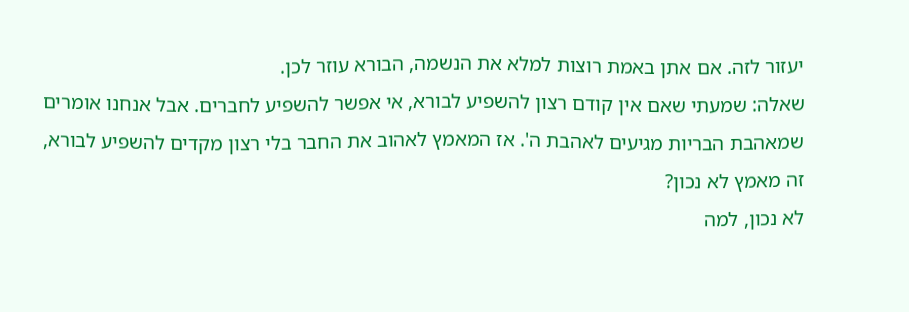יעזור לזה. אם אתן באמת רוצות למלא את הנשמה, הבורא עוזר לכן.
שאלה: שמעתי שאם אין קודם רצון להשפיע לבורא, אי אפשר להשפיע לחברים. אבל אנחנו אומרים שמאהבת הבריות מגיעים לאהבת ה'. אז המאמץ לאהוב את החבר בלי רצון מקדים להשפיע לבורא, זה מאמץ לא נכון?
לא נכון, למה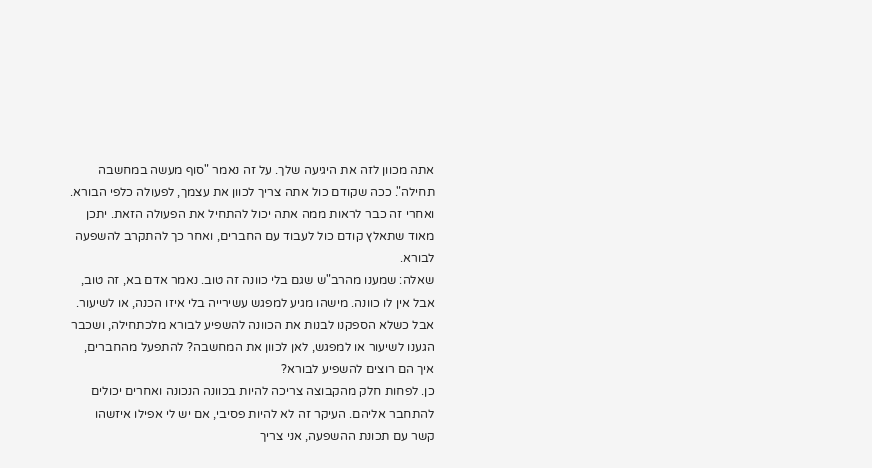אתה מכוון לזה את היגיעה שלך. על זה נאמר "סוף מעשה במחשבה תחילה". ככה שקודם כול אתה צריך לכוון את עצמך, לפעולה כלפי הבורא. ואחרי זה כבר לראות ממה אתה יכול להתחיל את הפעולה הזאת. יתכן מאוד שתאלץ קודם כול לעבוד עם החברים, ואחר כך להתקרב להשפעה לבורא.
שאלה: שמענו מהרב"ש שגם בלי כוונה זה טוב. נאמר אדם בא, זה טוב, אבל אין לו כוונה. מישהו מגיע למפגש עשירייה בלי איזו הכנה, או לשיעור. אבל כשלא הספקנו לבנות את הכוונה להשפיע לבורא מלכתחילה, ושכבר הגענו לשיעור או למפגש, לאן לכוון את המחשבה? להתפעל מהחברים, איך הם רוצים להשפיע לבורא?
כן. לפחות חלק מהקבוצה צריכה להיות בכוונה הנכונה ואחרים יכולים להתחבר אליהם. העיקר זה לא להיות פסיבי, אם יש לי אפילו איזשהו קשר עם תכונת ההשפעה, אני צריך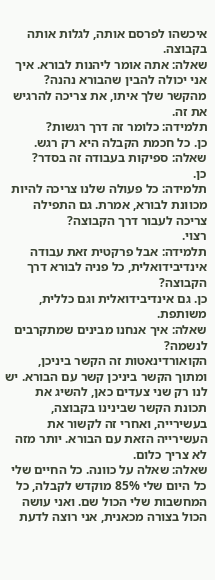איכשהו לפרסם אותה, לגלות אותה בקבוצה.
שאלה: אתה אומר ליהנות לבורא. איך אני יכולה להבין שהבורא נהנה?
מהקשר שלך איתו, את צריכה להרגיש את זה.
תלמידה: כלומר זה דרך רגשות?
כן. כל חכמת הקבלה היא רק רגש.
שאלה: ספיקות בעבודה זה בסדר?
כן.
תלמידה: כל פעולה שלנו צריכה להיות מכוונת לבורא, אמרת. גם התפילה צריכה לעבור דרך הקבוצה?
רצוי.
תלמידה: אבל פרקטית זאת עבודה אינדיבידואלית, כל פניה לבורא דרך הקבוצה?
כן. גם אינדיבידואלית וגם כללית, משותפת.
שאלה: איך אנחנו מבינים שמתקרבים לנשמה?
הקואורדינאטות זה הקשר ביניכן, ומתוך הקשר ביניכן קשר עם הבורא. יש לנו רק שני צעדים כאן, להשיג את תכונת הקשר שבינינו בקבוצה, בעשירייה, ואחרי זה לקשור את העשירייה הזאת עם הבורא. יותר מזה לא צריך כלום.
שאלה: שאלה על כוונה. כל החיים שלי כל היום שלי 85% מוקדש לקבלה, כל המחשבות שלי הכול שם. ואני עושה הכול בצורה מכאנית, אני רוצה לדעת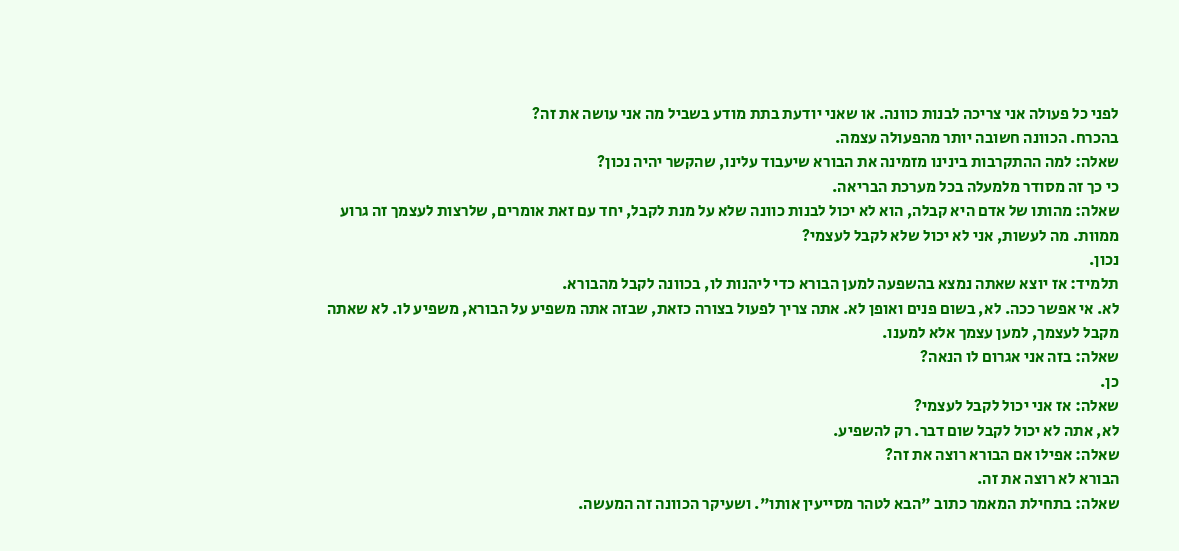לפני כל פעולה אני צריכה לבנות כוונה. או שאני יודעת בתת מודע בשביל מה אני עושה את זה?
בהכרח. הכוונה חשובה יותר מהפעולה עצמה.
שאלה: למה ההתקרבות בינינו מזמינה את הבורא שיעבוד עלינו, שהקשר יהיה נכון?
כי כך זה מסודר מלמעלה בכל מערכת הבריאה.
שאלה: מהותו של אדם היא קבלה, הוא לא יכול לבנות כוונה שלא על מנת לקבל, יחד עם זאת אומרים, שלרצות לעצמך זה גרוע ממוות. מה לעשות, אני לא יכול שלא לקבל לעצמי?
נכון.
תלמיד: אז יוצא שאתה נמצא בהשפעה למען הבורא כדי ליהנות לו, בכוונה לקבל מהבורא.
לא. אי אפשר ככה. לא, בשום פנים ואופן לא. אתה צריך לפעול בצורה כזאת, שבזה אתה משפיע על הבורא, משפיע לו. לא שאתה מקבל לעצמך, למען עצמך אלא למענו.
שאלה: בזה אני אגרום לו הנאה?
כן.
שאלה: אז אני יכול לקבל לעצמי?
לא, אתה לא יכול לקבל שום דבר. רק להשפיע.
שאלה: אפילו אם הבורא רוצה את זה?
הבורא לא רוצה את זה.
שאלה: בתחילת המאמר כתוב "הבא לטהר מסייעין אותו". ושעיקר הכוונה זה המעשה.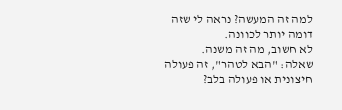למה זה המעשה? נראה לי שזה דומה יותר לכוונה.
לא חשוב, מה זה משנה.
שאלה: "הבא לטהר", זה פעולה חיצונית או פעולה בלב?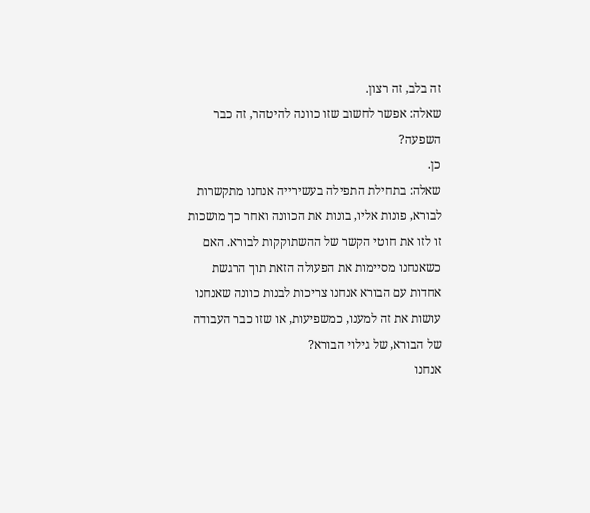זה בלב, זה רצון.
שאלה: אפשר לחשוב שזו כוונה להיטהר, זה כבר השפעה?
כן.
שאלה: בתחילת התפילה בעשירייה אנחנו מתקשרות לבורא, פונות אליו, בונות את הכוונה ואחר כך מושכות זו לזו את חוטי הקשר של ההשתוקקות לבורא. האם כשאנחנו מסיימות את הפעולה הזאת תוך הרגשת אחדות עם הבורא אנחנו צריכות לבנות כוונה שאנחנו עושות את זה למענו, כמשפיעות, או שזו כבר העבודה של הבורא, של גילוי הבורא?
אנחנו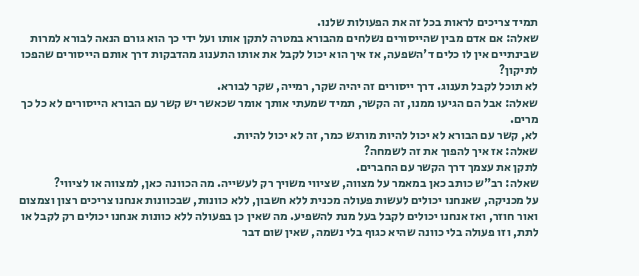תמיד צריכים לראות בכל זה את הפעולות שלנו.
שאלה: אם אדם מבין שהייסורים נשלחים מהבורא במטרה לתקן אותו ועל ידי כך הוא גורם הנאה לבורא למרות שבינתיים אין לו כלים ד'השפעה, אז איך הוא יכול לקבל את אותו התענוג מהדבקות דרך אותם הייסורים שהפכו לתיקון?
לא תוכל לקבל תענוג. דרך ייסורים זה יהיה שקר, רמייה, שקר לבורא.
שאלה: אבל הם הגיעו ממנו, זה הקשר, תמיד שמעתי אותך אומר שכאשר יש קשר עם הבורא הייסורים לא כל כך מרים.
לא, קשר עם הבורא לא יכול להיות מורגש כמר, זה לא יכול להיות.
שאלה: אז איך להפוך את זה לשמחה?
לתקן את עצמך דרך הקשר עם החברים.
שאלה: רב"ש כותב כאן במאמר על מצווה, שציווי משויך רק לעשייה. מה הכוונה כאן, למצווה או לציווי?
על מכניקה, שאנחנו יכולים לעשות פעולה מכנית ללא חשבון, ללא כוונות, שבכוונות אנחנו צריכים רצון וצמצום ואור חוזר, ואז אנחנו יכולים לקבל בעל מנת להשפיע. מה שאין כן בפעולה ללא כוונות אנחנו יכולים רק לקבל או לתת, וזו פעולה בלי כוונה שהיא כגוף בלי נשמה, שאין שום דבר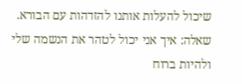שיכול להעלות אותנו להזדהות עם הבורא.
שאלה: איך אני יכול לטהר את הנשמה שלי ולהיות ברוח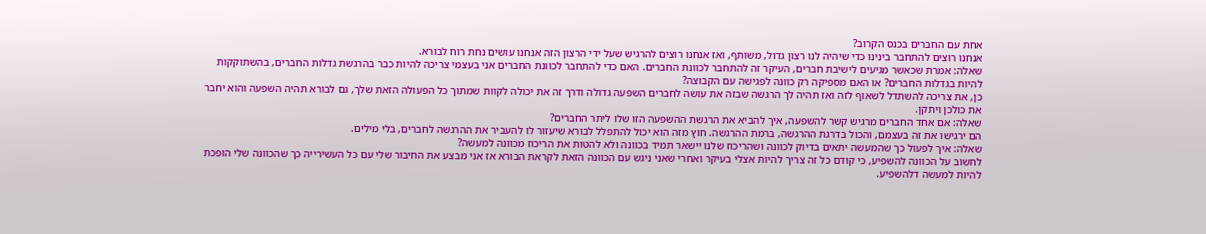אחת עם החברים בכנס הקרוב?
אנחנו רוצים להתחבר בינינו כדי שיהיה לנו רצון גדול, משותף, ואז אנחנו רוצים להרגיש שעל ידי הרצון הזה אנחנו עושים נחת רוח לבורא.
שאלה: אמרת שכאשר מגיעים לישיבת חברים, העיקר זה להתחבר לכוונת החברים. האם כדי להתחבר לכוונת החברים אני בעצמי צריכה להיות כבר בהרגשת גדלות החברים, בהשתוקקות להיות בגדלות החברים? או האם מספיקה רק כוונה לפגישה עם הקבוצה?
כן, את צריכה להשתדל לשאוף לזה ואז תהיה לך הרגשה שבזה את עושה לחברים השפעה גדולה ודרך זה את יכולה לקוות שמתוך כל הפעולה הזאת שלך, גם לבורא תהיה השפעה והוא יחבר את כולכן ויתקן.
שאלה: אם אחד החברים מרגיש קשר להשפעה, איך להביא את הרגשת ההשפעה הזו שלו ליתר החברים?
הם ירגישו את זה בעצמם, והכול בדרגת ההרגשה, ברמת ההרגשה. חוץ מזה הוא יכול להתפלל לבורא שיעזור לו להעביר את ההרגשה לחברים, בלי מילים.
שאלה: איך לפעול כך שהמעשה יתאים בדיוק לכוונה ושהריכוז שלנו יישאר תמיד בכוונה ולא להטות את הריכוז מכוונה למעשה?
לחשוב על הכוונה להשפיע, כי קודם כל זה צריך להיות אצלי בעיקר ואחרי שאני ניגש עם הכוונה הזאת לקראת הבורא אז אני מבצע את החיבור שלי עם כל העשירייה כך שהכוונה שלי הופכת להיות למעשה דלהשפיע.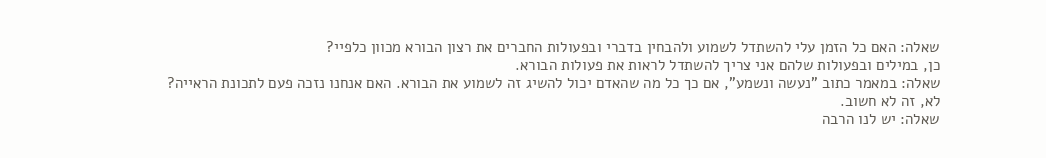שאלה: האם כל הזמן עלי להשתדל לשמוע ולהבחין בדברי ובפעולות החברים את רצון הבורא מכוון כלפיי?
כן, במילים ובפעולות שלהם אני צריך להשתדל לראות את פעולות הבורא.
שאלה: במאמר כתוב "נעשה ונשמע", אם כך כל מה שהאדם יכול להשיג זה לשמוע את הבורא. האם אנחנו נזכה פעם לתכונת הראייה?
לא, זה לא חשוב.
שאלה: יש לנו הרבה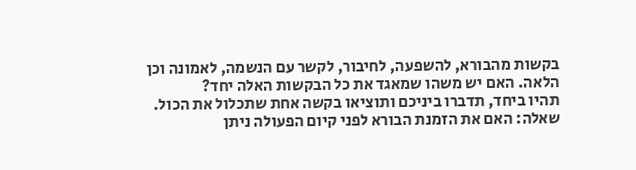בקשות מהבורא, להשפעה, לחיבור, לקשר עם הנשמה, לאמונה וכן הלאה. האם יש משהו שמאגד את כל הבקשות האלה יחד?
תהיו ביחד, תדברו ביניכם ותוציאו בקשה אחת שתכלול את הכול.
שאלה: האם את הזמנת הבורא לפני קיום הפעולה ניתן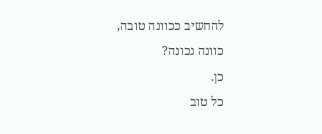להחשיב ככוונה טובה, כוונה נכונה?
כן.
כל טוב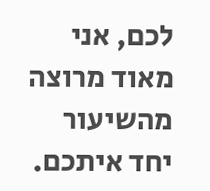לכם, אני מאוד מרוצה מהשיעור יחד איתכם.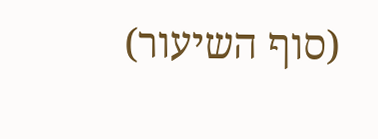(סוף השיעור)